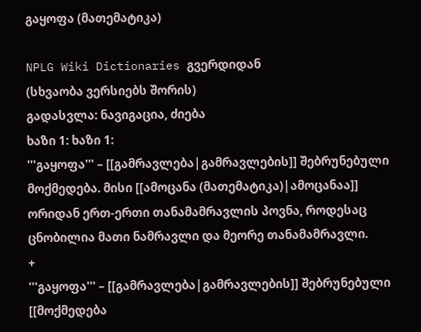გაყოფა (მათემატიკა)

NPLG Wiki Dictionaries გვერდიდან
(სხვაობა ვერსიებს შორის)
გადასვლა: ნავიგაცია, ძიება
ხაზი 1: ხაზი 1:
'''გაყოფა''' – [[გამრავლება|გამრავლების]] შებრუნებული მოქმედება. მისი [[ამოცანა (მათემატიკა)|ამოცანაა]] ორიდან ერთ-ერთი თანამამრავლის პოვნა, როდესაც ცნობილია მათი ნამრავლი და მეორე თანამამრავლი.
+
'''გაყოფა''' – [[გამრავლება|გამრავლების]] შებრუნებული [[მოქმედება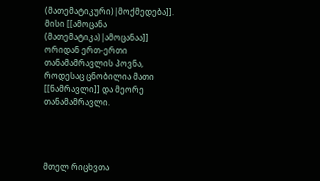(მათემატიკური)|მოქმედება]]. მისი [[ამოცანა (მათემატიკა)|ამოცანაა]] ორიდან ერთ-ერთი თანამამრავლის პოვნა, როდესაც ცნობილია მათი [[ნამრავლი]] და მეორე თანამამრავლი.




მთელ რიცხვთა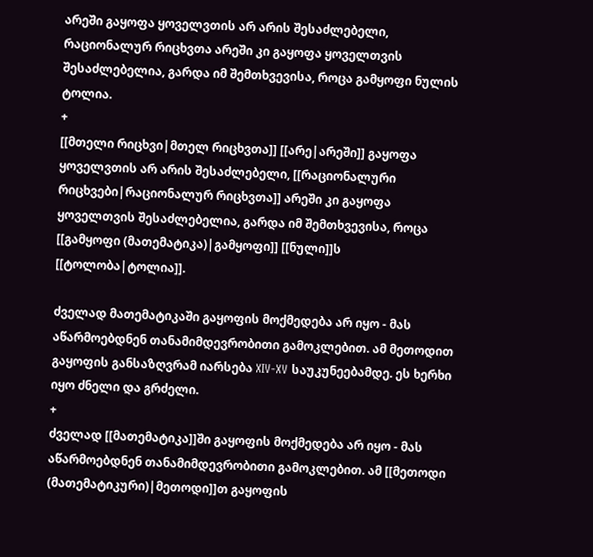არეში გაყოფა ყოველვთის არ არის შესაძლებელი, რაციონალურ რიცხვთა არეში კი გაყოფა ყოველთვის შესაძლებელია, გარდა იმ შემთხვევისა, როცა გამყოფი ნულის ტოლია.
+
[[მთელი რიცხვი|მთელ რიცხვთა]] [[არე|არეში]] გაყოფა ყოველვთის არ არის შესაძლებელი, [[რაციონალური რიცხვები|რაციონალურ რიცხვთა]] არეში კი გაყოფა ყოველთვის შესაძლებელია, გარდა იმ შემთხვევისა, როცა [[გამყოფი (მათემატიკა)|გამყოფი]] [[ნული]]ს [[ტოლობა|ტოლია]].

ძველად მათემატიკაში გაყოფის მოქმედება არ იყო - მას აწარმოებდნენ თანამიმდევრობითი გამოკლებით. ამ მეთოდით გაყოფის განსაზღვრამ იარსება XIV-XV საუკუნეებამდე. ეს ხერხი იყო ძნელი და გრძელი.
+
ძველად [[მათემატიკა]]ში გაყოფის მოქმედება არ იყო - მას აწარმოებდნენ თანამიმდევრობითი გამოკლებით. ამ [[მეთოდი (მათემატიკური)|მეთოდი]]თ გაყოფის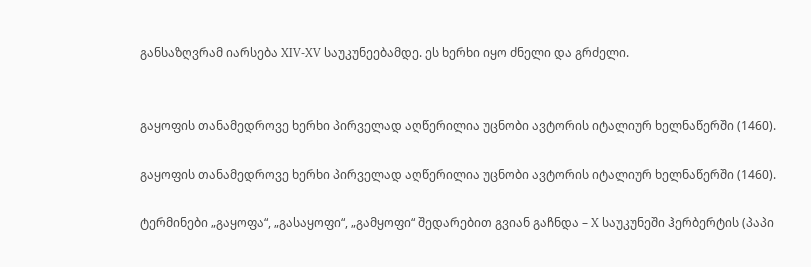განსაზღვრამ იარსება XIV-XV საუკუნეებამდე. ეს ხერხი იყო ძნელი და გრძელი.


გაყოფის თანამედროვე ხერხი პირველად აღწერილია უცნობი ავტორის იტალიურ ხელნაწერში (1460).

გაყოფის თანამედროვე ხერხი პირველად აღწერილია უცნობი ავტორის იტალიურ ხელნაწერში (1460).

ტერმინები „გაყოფა“, „გასაყოფი“, „გამყოფი“ შედარებით გვიან გაჩნდა – X საუკუნეში ჰერბერტის (პაპი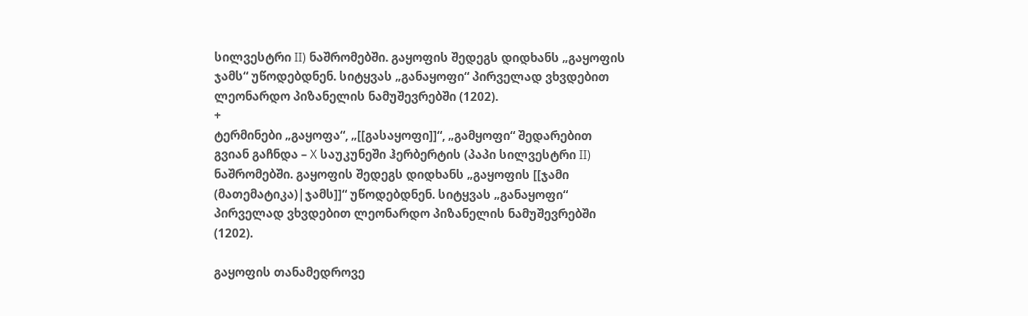სილვესტრი II) ნაშრომებში. გაყოფის შედეგს დიდხანს „გაყოფის ჯამს“ უწოდებდნენ. სიტყვას „განაყოფი“ პირველად ვხვდებით ლეონარდო პიზანელის ნამუშევრებში (1202).
+
ტერმინები „გაყოფა“, „[[გასაყოფი]]“, „გამყოფი“ შედარებით გვიან გაჩნდა – X საუკუნეში ჰერბერტის (პაპი სილვესტრი II) ნაშრომებში. გაყოფის შედეგს დიდხანს „გაყოფის [[ჯამი (მათემატიკა)|ჯამს]]“ უწოდებდნენ. სიტყვას „განაყოფი“ პირველად ვხვდებით ლეონარდო პიზანელის ნამუშევრებში (1202).

გაყოფის თანამედროვე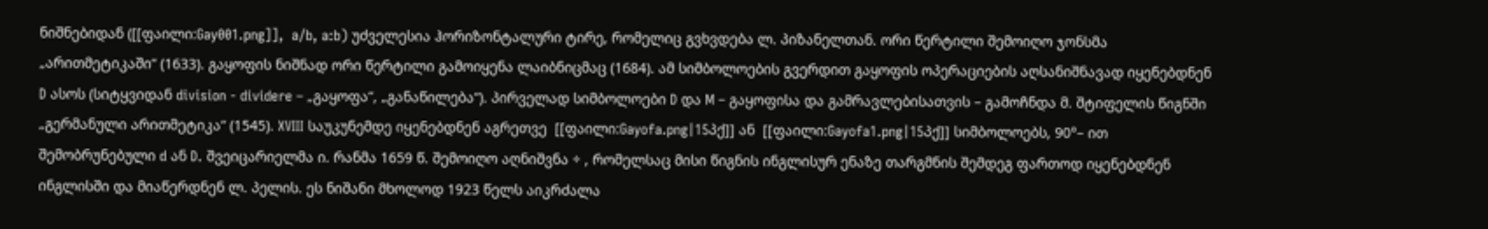ნიშნებიდან ([[ფაილი:Gay001.png]],  a/b, a:b) უძველესია ჰორიზონტალური ტირე, რომელიც გვხვდება ლ. პიზანელთან. ორი წერტილი შემოიღო ჯონსმა „არითმეტიკაში“ (1633). გაყოფის ნიშნად ორი წერტილი გამოიყენა ლაიბნიცმაც (1684). ამ სიმბოლოების გვერდით გაყოფის ოპერაციების აღსანიშნავად იყენებდნენ D ასოს (სიტყვიდან division - dividere – „გაყოფა“, „განაწილება“). პირველად სიმბოლოები D და M – გაყოფისა და გამრავლებისათვის – გამოჩნდა მ. შტიფელის წიგნში „გერმანული არითმეტიკა“ (1545). XVIII საუკუნემდე იყენებდნენ აგრეთვე  [[ფაილი:Gayofa.png|15პქ]] ან  [[ფაილი:Gayofa1.png|15პქ]] სიმბოლოებს, 90°– ით შემობრუნებული d ან D. შვეიცარიელმა ი. რანმა 1659 წ. შემოიღო აღნიშვნა ÷ , რომელსაც მისი წიგნის ინგლისურ ენაზე თარგმნის შემდეგ ფართოდ იყენებდნენ ინგლისში და მიაწერდნენ ლ. პელის. ეს ნიშანი მხოლოდ 1923 წელს აიკრძალა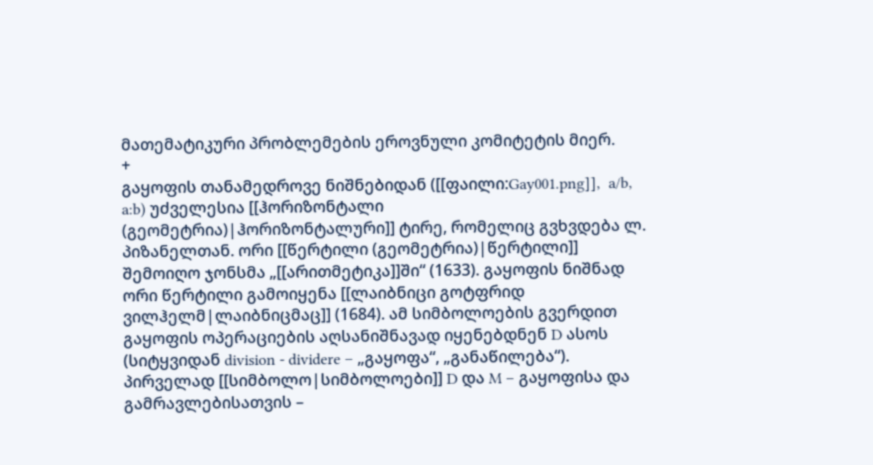მათემატიკური პრობლემების ეროვნული კომიტეტის მიერ.
+
გაყოფის თანამედროვე ნიშნებიდან ([[ფაილი:Gay001.png]],  a/b, a:b) უძველესია [[ჰორიზონტალი (გეომეტრია)|ჰორიზონტალური]] ტირე, რომელიც გვხვდება ლ. პიზანელთან. ორი [[წერტილი (გეომეტრია)|წერტილი]] შემოიღო ჯონსმა „[[არითმეტიკა]]ში“ (1633). გაყოფის ნიშნად ორი წერტილი გამოიყენა [[ლაიბნიცი გოტფრიდ ვილჰელმ|ლაიბნიცმაც]] (1684). ამ სიმბოლოების გვერდით გაყოფის ოპერაციების აღსანიშნავად იყენებდნენ D ასოს (სიტყვიდან division - dividere – „გაყოფა“, „განაწილება“). პირველად [[სიმბოლო|სიმბოლოები]] D და M – გაყოფისა და გამრავლებისათვის –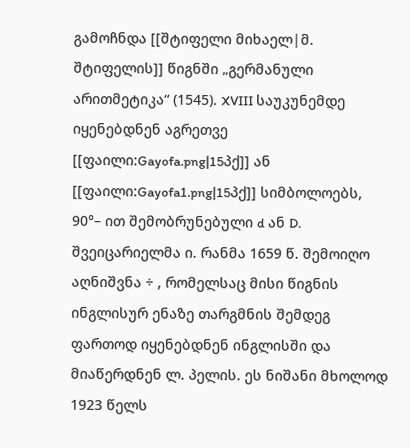გამოჩნდა [[შტიფელი მიხაელ|მ. შტიფელის]] წიგნში „გერმანული არითმეტიკა“ (1545). XVIII საუკუნემდე იყენებდნენ აგრეთვე  [[ფაილი:Gayofa.png|15პქ]] ან  [[ფაილი:Gayofa1.png|15პქ]] სიმბოლოებს, 90°– ით შემობრუნებული d ან D. შვეიცარიელმა ი. რანმა 1659 წ. შემოიღო აღნიშვნა ÷ , რომელსაც მისი წიგნის ინგლისურ ენაზე თარგმნის შემდეგ ფართოდ იყენებდნენ ინგლისში და მიაწერდნენ ლ. პელის. ეს ნიშანი მხოლოდ 1923 წელს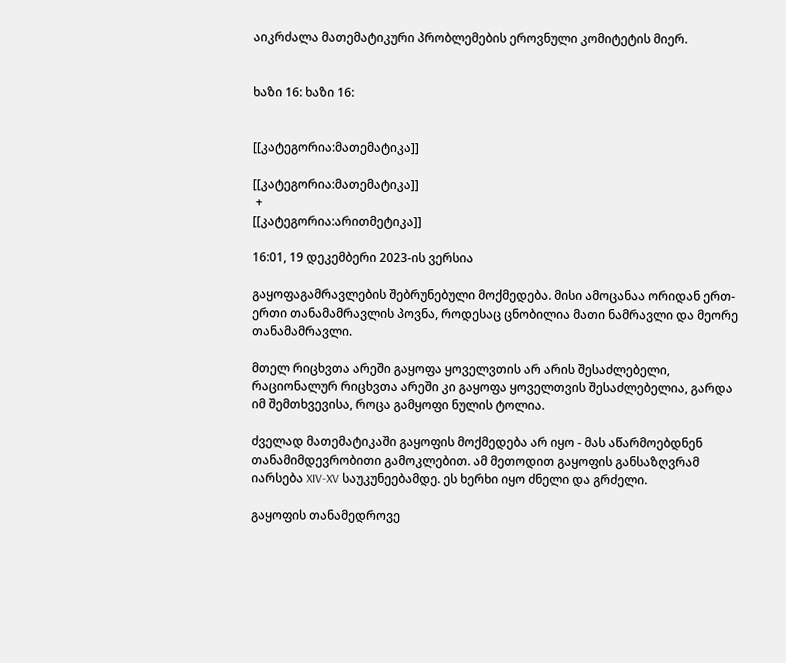აიკრძალა მათემატიკური პრობლემების ეროვნული კომიტეტის მიერ.


ხაზი 16: ხაზი 16:


[[კატეგორია:მათემატიკა]]

[[კატეგორია:მათემატიკა]]
 +
[[კატეგორია:არითმეტიკა]]

16:01, 19 დეკემბერი 2023-ის ვერსია

გაყოფაგამრავლების შებრუნებული მოქმედება. მისი ამოცანაა ორიდან ერთ-ერთი თანამამრავლის პოვნა, როდესაც ცნობილია მათი ნამრავლი და მეორე თანამამრავლი.

მთელ რიცხვთა არეში გაყოფა ყოველვთის არ არის შესაძლებელი, რაციონალურ რიცხვთა არეში კი გაყოფა ყოველთვის შესაძლებელია, გარდა იმ შემთხვევისა, როცა გამყოფი ნულის ტოლია.

ძველად მათემატიკაში გაყოფის მოქმედება არ იყო - მას აწარმოებდნენ თანამიმდევრობითი გამოკლებით. ამ მეთოდით გაყოფის განსაზღვრამ იარსება XIV-XV საუკუნეებამდე. ეს ხერხი იყო ძნელი და გრძელი.

გაყოფის თანამედროვე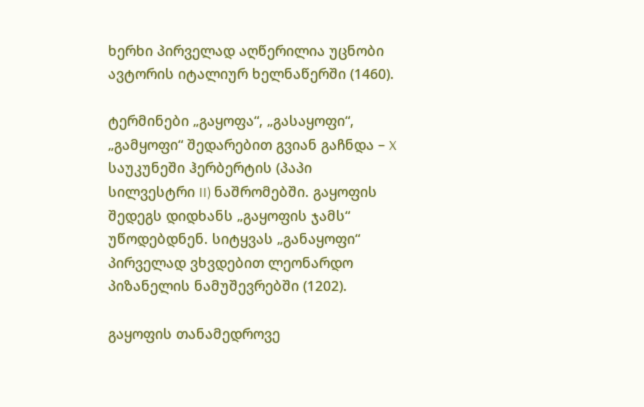ხერხი პირველად აღწერილია უცნობი ავტორის იტალიურ ხელნაწერში (1460).

ტერმინები „გაყოფა“, „გასაყოფი“, „გამყოფი“ შედარებით გვიან გაჩნდა – X საუკუნეში ჰერბერტის (პაპი სილვესტრი II) ნაშრომებში. გაყოფის შედეგს დიდხანს „გაყოფის ჯამს“ უწოდებდნენ. სიტყვას „განაყოფი“ პირველად ვხვდებით ლეონარდო პიზანელის ნამუშევრებში (1202).

გაყოფის თანამედროვე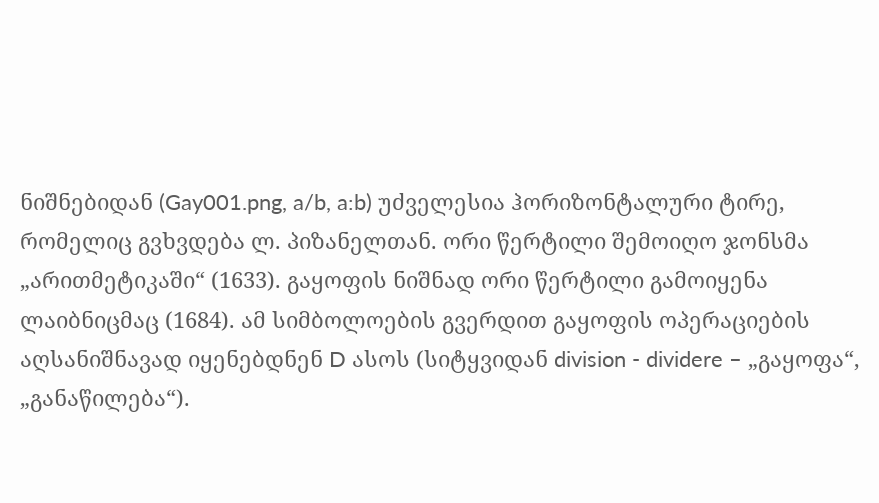ნიშნებიდან (Gay001.png, a/b, a:b) უძველესია ჰორიზონტალური ტირე, რომელიც გვხვდება ლ. პიზანელთან. ორი წერტილი შემოიღო ჯონსმა „არითმეტიკაში“ (1633). გაყოფის ნიშნად ორი წერტილი გამოიყენა ლაიბნიცმაც (1684). ამ სიმბოლოების გვერდით გაყოფის ოპერაციების აღსანიშნავად იყენებდნენ D ასოს (სიტყვიდან division - dividere – „გაყოფა“, „განაწილება“).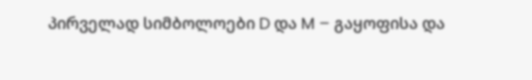პირველად სიმბოლოები D და M – გაყოფისა და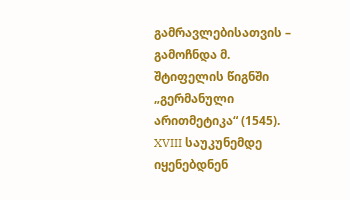გამრავლებისათვის – გამოჩნდა მ. შტიფელის წიგნში „გერმანული არითმეტიკა“ (1545). XVIII საუკუნემდე იყენებდნენ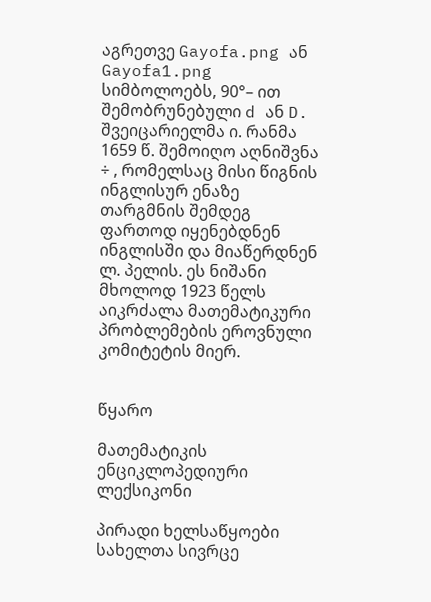აგრეთვე Gayofa.png ან Gayofa1.png სიმბოლოებს, 90°– ით შემობრუნებული d ან D. შვეიცარიელმა ი. რანმა 1659 წ. შემოიღო აღნიშვნა ÷ , რომელსაც მისი წიგნის ინგლისურ ენაზე თარგმნის შემდეგ ფართოდ იყენებდნენ ინგლისში და მიაწერდნენ ლ. პელის. ეს ნიშანი მხოლოდ 1923 წელს აიკრძალა მათემატიკური პრობლემების ეროვნული კომიტეტის მიერ.


წყარო

მათემატიკის ენციკლოპედიური ლექსიკონი

პირადი ხელსაწყოები
სახელთა სივრცე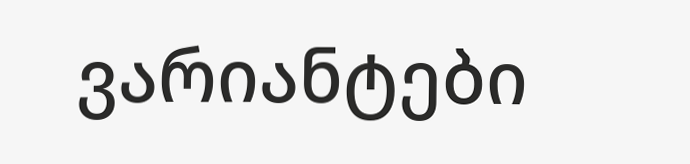ვარიანტები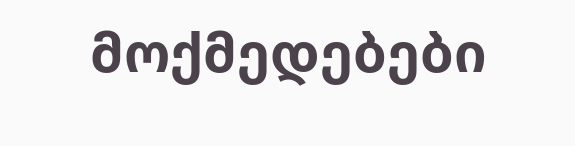მოქმედებები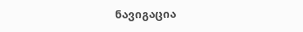ნავიგაცია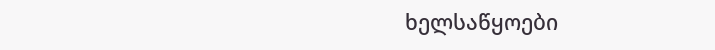ხელსაწყოები